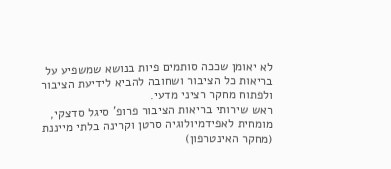לא יאומן שככה סותמים פיות בנושא שמשפיע על בריאות כל הציבור ושחובה להביא לידיעת הציבור ולפתוח מחקר רציני מדעי.
ראש שירותי בריאות הציבור פרופ' סיגל סדצקי, מומחית לאפידמיולוגיה סרטן וקרינה בלתי מייננת (מחקר האינטרפון)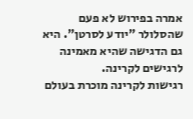אמרה בפירוש לא פעם שהסלולר "יודע לסרטן". היא גם הדגישה שהיא מאמינה לרגישים לקרינה.
רגישות לקרינה מוכרת בעולם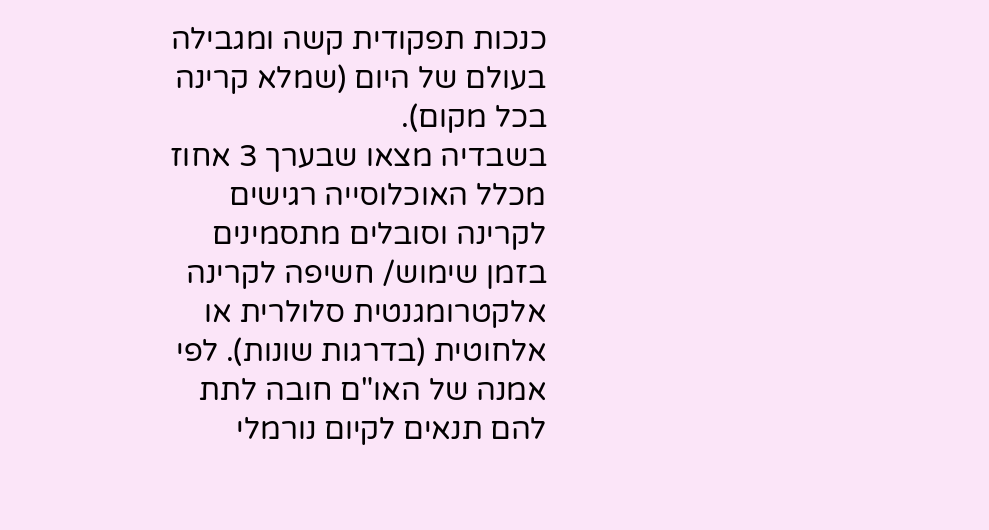כנכות תפקודית קשה ומגבילה בעולם של היום (שמלא קרינה בכל מקום).
בשבדיה מצאו שבערך 3 אחוז מכלל האוכלוסייה רגישים לקרינה וסובלים מתסמינים בזמן שימוש/ חשיפה לקרינה אלקטרומגנטית סלולרית או אלחוטית (בדרגות שונות). לפי אמנה של האו"ם חובה לתת להם תנאים לקיום נורמלי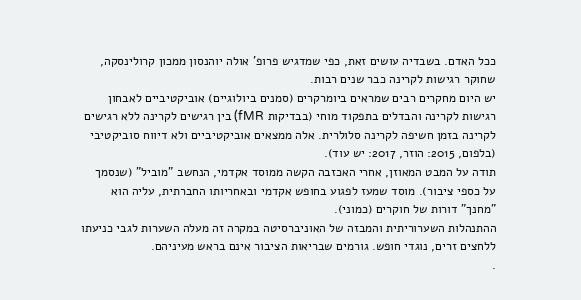ככל האדם. בשבדיה עושים זאת, כפי שמדגיש פרופ' אולה יוהנסון ממכון קרולינסקה, שחוקר רגישות לקרינה כבר שנים רבות.
יש היום מחקרים רבים שמראים ביומרקרים (סמנים ביולוגיים) אוביקטיביים לאבחון רגישות לקרינה והבדלים בתפקוד מוחי (בבדיקות fMR) בין רגישים לקרינה ללא רגישים לקרינה בזמן חשיפה לקרינה סלולרית. אלה ממצאים אוביקטיביים ולא דיווח סוביקטיבי (בלפום, 2015: הוזר, 2017: יש עוד).
תודה על המבט המאוזן, אחרי האכזבה הקשה ממוסד אקדמי, הנחשב "מוביל" (שנסמך על כספי ציבור). מוסד שמעז לפגוע בחופש אקדמי ובאחריותו החברתית, עליה הוא "מחנך" דורות של חוקרים (כמוני).
ההתנהלות השערוריתית והמבזה של האוניברסיטה במקרה זה מעלה השערות לגבי כניעתו ללחצים זרים, נוגדי חופש. גורמים שבריאות הציבור אינם בראש מעיניהם.
.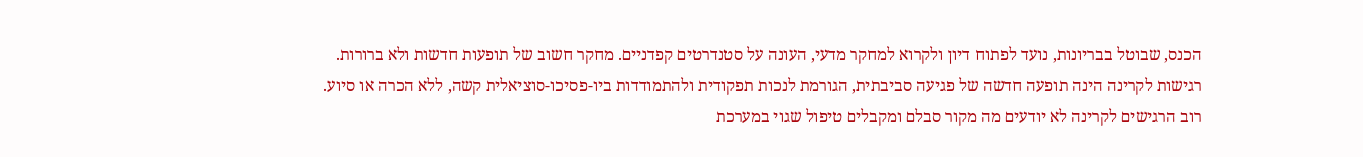הכנס, שבוטל בבריונות, נועד לפתוח דיון ולקרוא למחקר מדעי, העונה על סטנדרטים קפדניים. מחקר חשוב של תופעות חדשות ולא ברורות.
רגישות לקרינה הינה תופעה חדשה של פגיעה סביבתית, הגורמת לנכות תפקודית ולהתמודדות ביו-פסיכו-סוציאלית קשה, ללא הכרה או סיוע.
רוב הרגישים לקרינה לא יודעים מה מקור סבלם ומקבלים טיפול שגוי במערכת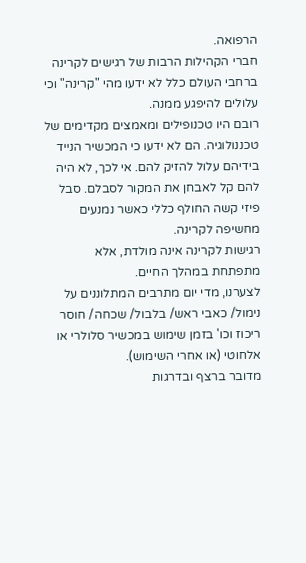הרפואה.
חברי הקהילות הרבות של רגישים לקרינה ברחבי העולם כלל לא ידעו מהי "קרינה" וכי עלולים להיפגע ממנה.
רובם היו טכנופילים ומאמצים מקדימים של טכננולוגיה. הם לא ידעו כי המכשיר הנייד בידיהם עלול להזיק להם. אי לכך, לא היה להם קל לאבחן את המקור לסבלם. סבל פיזי קשה החולף כללי כאשר נמנעים מחשיפה לקרינה.
רגישות לקרינה אינה מולדת, אלא מתפתחת במהלך החיים.
לצערנו, מדי יום מתרבים המתלוננים על נימול/ כאבי ראש/ בלבול/ שכחה/ חוסר ריכוז וכו' בזמן שימוש במכשיר סלולרי או אלחוטי (או אחרי השימוש).
מדובר ברצף ובדרגות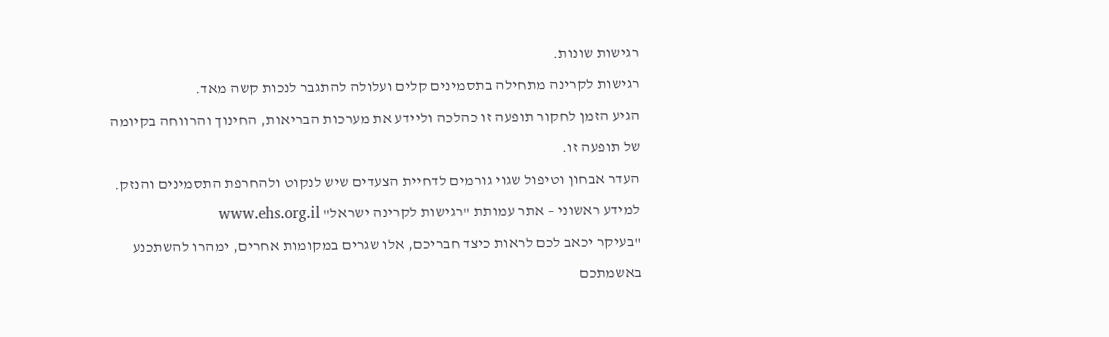רגישות שונות.
רגישות לקרינה מתחילה בתסמינים קלים ועלולה להתגבר לנכות קשה מאד.
הגיע הזמן לחקור תופעה זו כהלכה וליידע את מערכות הבריאות, החינוך והרווחה בקיומה של תופעה זו.
העדר אבחון וטיפול שגוי גורמים לדחיית הצעדים שיש לנקוט ולהחרפת התסמינים והנזק.
למידע ראשוני – אתר עמותת "רגישות לקרינה ישראל" www.ehs.org.il
"בעיקר יכאב לכם לראות כיצד חבריכם, אלו שגרים במקומות אחרים, ימהרו להשתכנע באשמתכם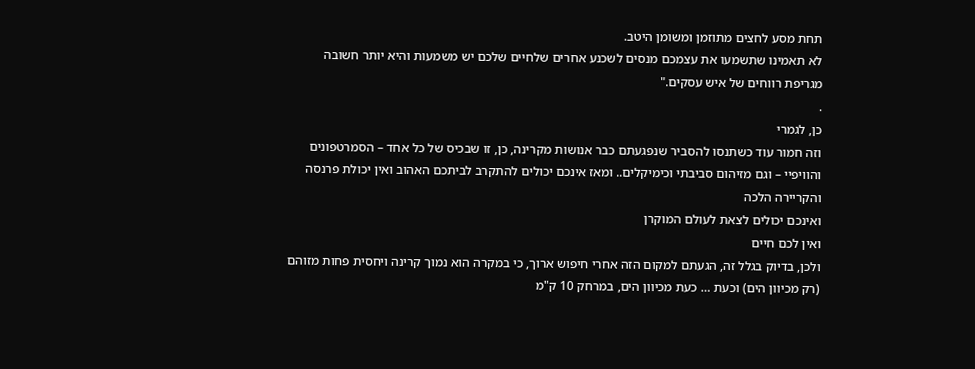תחת מסע לחצים מתוזמן ומשומן היטב.
לא תאמינו שתשמעו את עצמכם מנסים לשכנע אחרים שלחיים שלכם יש משמעות והיא יותר חשובה מגריפת רווחים של איש עסקים."
.
כן, לגמרי
וזה חמור עוד כשתנסו להסביר שנפגעתם כבר אנושות מקרינה, כן, זו שבכיס של כל אחד – הסמרטפונים והוויפיי – וגם מזיהום סביבתי וכימיקלים.. ומאז אינכם יכולים להתקרב לביתכם האהוב ואין יכולת פרנסה והקריירה הלכה
ואינכם יכולים לצאת לעולם המוקרן
ואין לכם חיים
ולכן, בדיוק בגלל זה, הגעתם למקום הזה אחרי חיפוש ארוך, כי במקרה הוא נמוך קרינה ויחסית פחות מזוהם (רק מכיוון הים) וכעת … כעת מכיוון הים, במרחק 10 ק"מ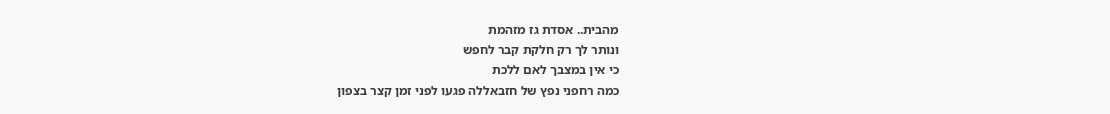מהבית.. אסדת גז מזהמת
ונותר לך רק חלקת קבר לחפש
כי אין במצבך לאם ללכת
כמה רחפני נפץ של חזבאללה פגעו לפני זמן קצר בצפון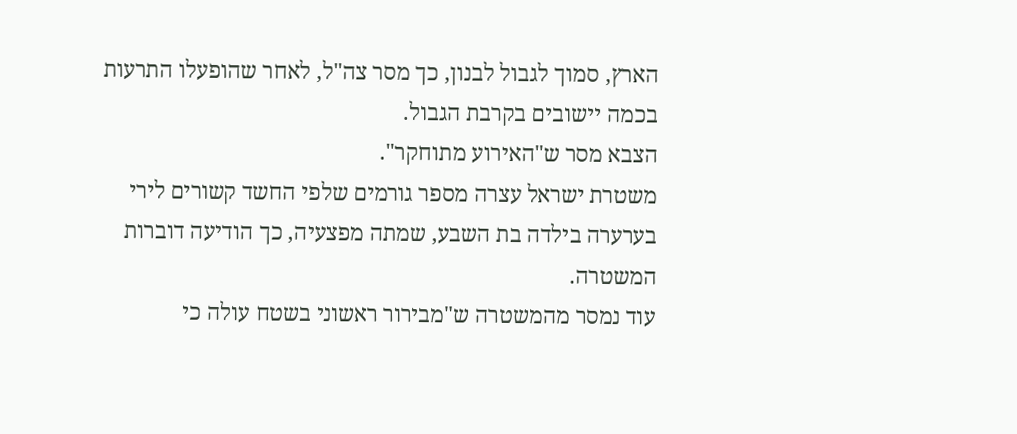הארץ, סמוך לגבול לבנון, כך מסר צה"ל, לאחר שהופעלו התרעות בכמה יישובים בקרבת הגבול.
הצבא מסר ש"האירוע מתוחקר".
משטרת ישראל עצרה מספר גורמים שלפי החשד קשורים לירי בערערה בילדה בת השבע, שמתה מפצעיה, כך הודיעה דוברות המשטרה.
עוד נמסר מהמשטרה ש"מבירור ראשוני בשטח עולה כי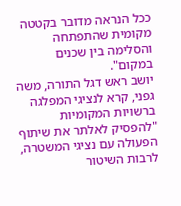ככל הנראה מדובר בקטטה מקומית שהתפתחה והסלימה בין שכנים במקום".
יושב ראש דגל התורה, משה גפני, קרא לנציגי המפלגה ברשויות המקומיות "להפסיק לאלתר את שיתוף הפעולה עם נציגי המשטרה, לרבות השיטור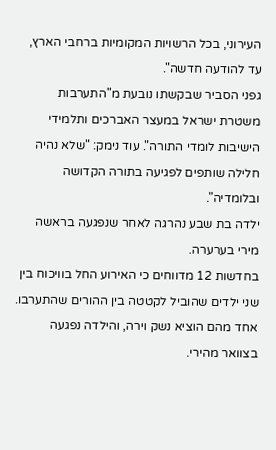העירוני, בכל הרשויות המקומיות ברחבי הארץ, עד להודעה חדשה".
גפני הסביר שבקשתו נובעת מ"התערבות משטרת ישראל במעצר האברכים ותלמידי הישיבות לומדי התורה". עוד נימק: "שלא נהיה חלילה שותפים לפגיעה בתורה הקדושה ובלומדיה".
ילדה בת שבע נהרגה לאחר שנפגעה בראשה מירי בערערה.
בחדשות 12 מדווחים כי האירוע החל בוויכוח בין שני ילדים שהוביל לקטטה בין ההורים שהתערבו. אחד מהם הוציא נשק וירה, והילדה נפגעה בצוואר מהירי.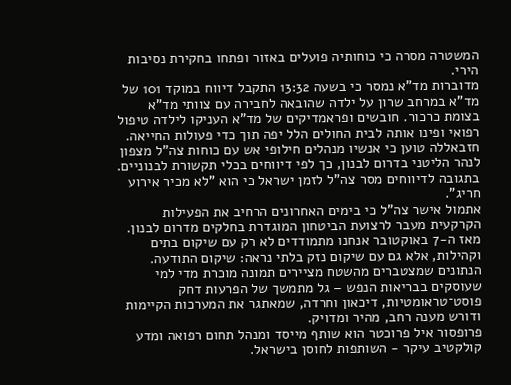המשטרה מסרה כי כוחותיה פועלים באזור ופתחו בחקירת נסיבות הירי.
מדוברות מד"א נמסר כי בשעה 13:32 התקבל דיווח במוקד 101 של מד"א במרחב שרון על ילדה שהובאה לחבירה עם צוותי מד"א בצומת כרכור. חובשים ופראמדיקים של מד"א העניקו לילדה טיפול רפואי ופינו אותה לבית החולים הלל יפה תוך כדי פעולות החייאה.
חזבאללה טוען כי אנשיו מנהלים חילופי אש עם כוחות צה"ל מצפון לנהר הליטני בדרום לבנון, כך לפי דיווחים בכלי תקשורת לבנוניים.
בתגובה לדיווחים מסר צה"ל לזמן ישראל כי הוא "לא מכיר אירוע חריג".
אתמול אישר צה"ל כי בימים האחרונים הרחיב את הפעילות הקרקעית מעבר לרצועת הביטחון המוגדרת בחלקים מדרום לבנון.
מאז ה-7 באוקטובר אנחנו מתמודדים לא רק עם שיקום בתים וקהילות, אלא גם עם שיקום נזק בלתי נראה: שיקום התודעה.
הנתונים שמצטברים מהשטח מציירים תמונה מוכרת מדי למי שעוסקים בבריאות הנפש – גל מתמשך של הפרעות דחק פוסט־טראומטיות, דיכאון וחרדה, שמאתגר את המערכות הקיימות ודורש מענה רחב, מהיר ומדויק.
פרופסור איל פרוכטר הוא שותף מייסד ומנהל תחום רפואה ומדע קולקטיב עיקר - השותפות לחוסן בישראל.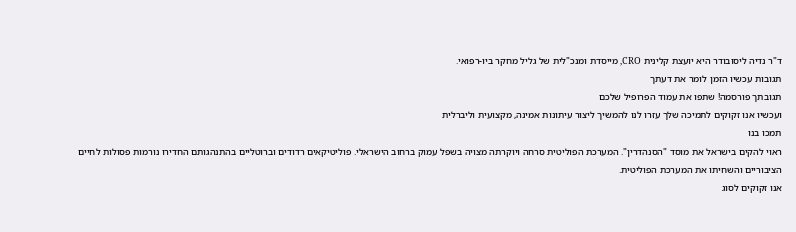ד"ר נדיה ליסובודר היא יועצת קלינית CRO, מייסדת ומנכ"לית של גליל מחקר ביו-רפואי.
תגובות עכשיו הזמן לומר את דעתך
תגובתך פורסמה! שתפו את עמוד הפרופיל שלכם
ועכשיו אנו זקוקים לתמיכה שלך עזרו לנו להמשיך ליצור עיתונות אמינה, מקצועית וליברלית
תמכו בנו
ראוי להקים בישראל את מוסד "הסנהדרין". המערכת הפוליטית סרחה ויוקרתה מצויה בשפל עמוק ברחוב הישראלי. פוליטיקאים רדודים וברוטליים בהתנהגותם החדירו נורמות פסולות לחיים הציבוריים והשחיתו את המערכת הפוליטית.
אנו זקוקים לסוג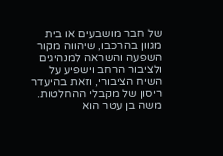של חבר מושבעים או בית מגוון בהרכבו, שיהווה מקור השפעה והשראה למנהיגים ולציבור הרחב וישפיע על השיח הציבורי, וזאת בהיעדר ריסון של מקבלי ההחלטות.
משה בן עטר הוא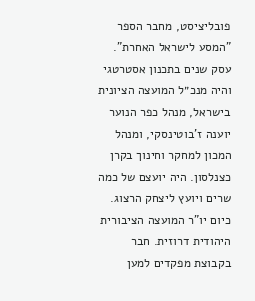פובליציסט, מחבר הספר "המסע לישראל האחרת". עסק שנים בתכנון אסטרטגי והיה מנכ״ל המועצה הציונית בישראל, מנהל כפר הנוער יוענה ז'בוטינסקי, ומנהל המכון למחקר וחינוך בקרן כצנלסון. היה יועצם של כמה שרים ויועץ ליצחק הרצוג. כיום יו"ר המועצה הציבורית היהודית דרוזית. חבר בקבוצת מפקדים למען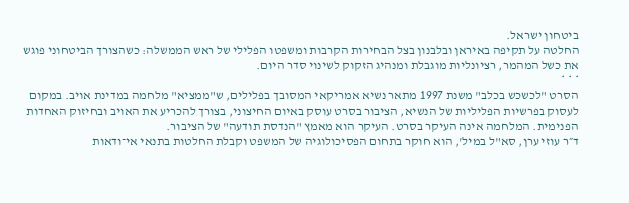ביטחון ישראל.
החלטה על תקיפה באיראן ובלבנון בצל הבחירות הקרבות ומשפטו הפלילי של ראש הממשלה: כשהצורך הביטחוני פוגש את כשל המהמר, רציונליות מוגבלת ומנהיג הזקוק לשינוי סדר היום.
* * *
הסרט "לכשכש בכלב" משנת 1997 מתאר נשיא אמריקאי המסובך בפלילים, ש"ממציא" מלחמה במדינת אויב. במקום לעסוק בפרשיות הפליליות של הנשיא, הציבור בסרט עוסק באיום החיצוני, בצורך להכריע את האויב ובחיזוק האחדות הפנימית. המלחמה אינה העיקר בסרט. העיקר הוא מאמץ "הנדסת תודעה" של הציבור.
ד״ר עוזי ערן, סא"ל במיל', הוא חוקר בתחום הפסיכולוגיה של המשפט וקבלת החלטות בתנאי אי־ודאות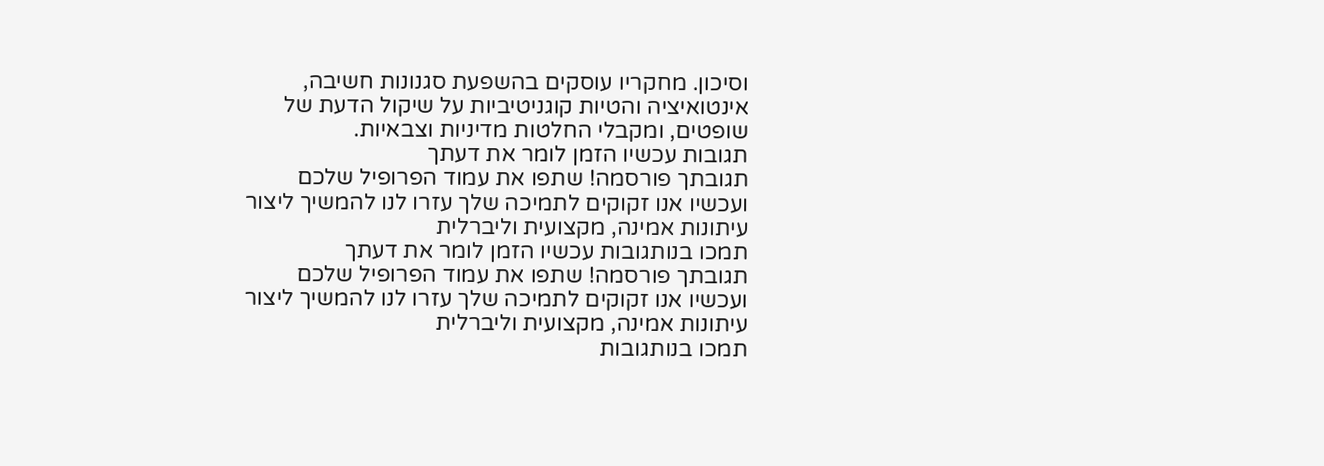וסיכון. מחקריו עוסקים בהשפעת סגנונות חשיבה, אינטואיציה והטיות קוגניטיביות על שיקול הדעת של שופטים, ומקבלי החלטות מדיניות וצבאיות.
תגובות עכשיו הזמן לומר את דעתך
תגובתך פורסמה! שתפו את עמוד הפרופיל שלכם
ועכשיו אנו זקוקים לתמיכה שלך עזרו לנו להמשיך ליצור עיתונות אמינה, מקצועית וליברלית
תמכו בנותגובות עכשיו הזמן לומר את דעתך
תגובתך פורסמה! שתפו את עמוד הפרופיל שלכם
ועכשיו אנו זקוקים לתמיכה שלך עזרו לנו להמשיך ליצור עיתונות אמינה, מקצועית וליברלית
תמכו בנותגובות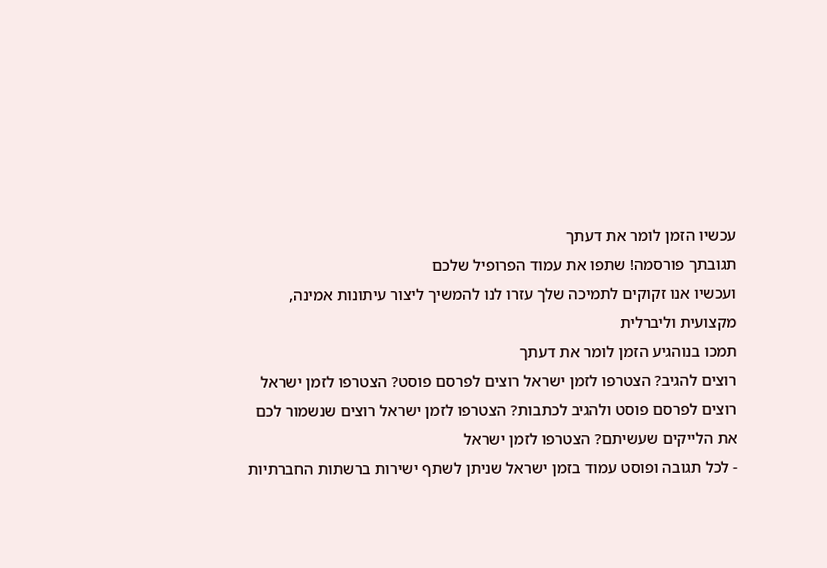עכשיו הזמן לומר את דעתך
תגובתך פורסמה! שתפו את עמוד הפרופיל שלכם
ועכשיו אנו זקוקים לתמיכה שלך עזרו לנו להמשיך ליצור עיתונות אמינה, מקצועית וליברלית
תמכו בנוהגיע הזמן לומר את דעתך
רוצים להגיב? הצטרפו לזמן ישראל רוצים לפרסם פוסט? הצטרפו לזמן ישראל רוצים לפרסם פוסט ולהגיב לכתבות? הצטרפו לזמן ישראל רוצים שנשמור לכם את הלייקים שעשיתם? הצטרפו לזמן ישראל
- לכל תגובה ופוסט עמוד בזמן ישראל שניתן לשתף ישירות ברשתות החברתיות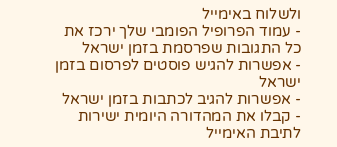ולשלוח באימייל
- עמוד הפרופיל הפומבי שלך ירכז את כל התגובות שפרסמת בזמן ישראל
- אפשרות להגיש פוסטים לפרסום בזמן ישראל
- אפשרות להגיב לכתבות בזמן ישראל
- קבלו את המהדורה היומית ישירות לתיבת האימייל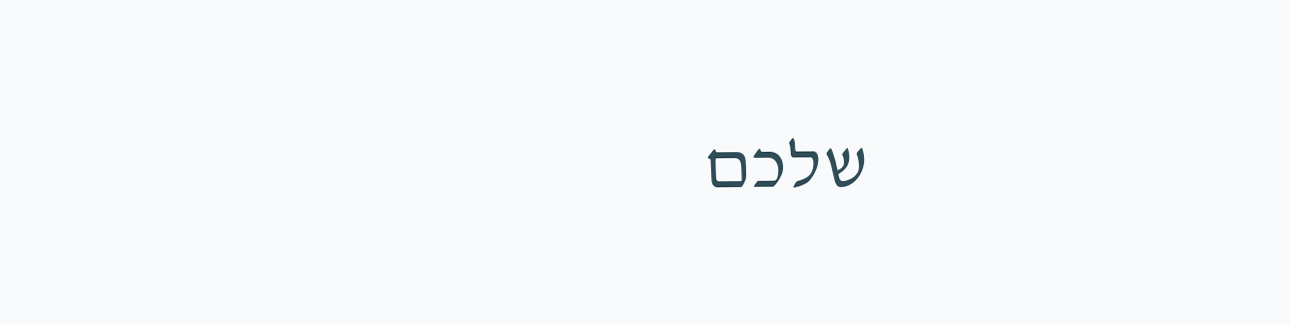שלכם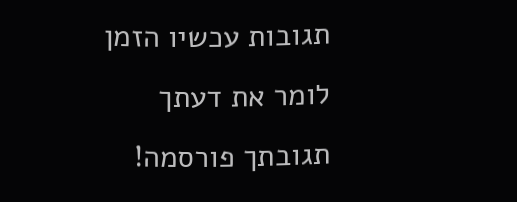תגובות עכשיו הזמן לומר את דעתך
תגובתך פורסמה!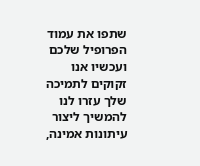שתפו את עמוד הפרופיל שלכם
ועכשיו אנו זקוקים לתמיכה שלך עזרו לנו להמשיך ליצור עיתונות אמינה,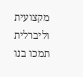מקצועית וליברלית
תמכו בנו